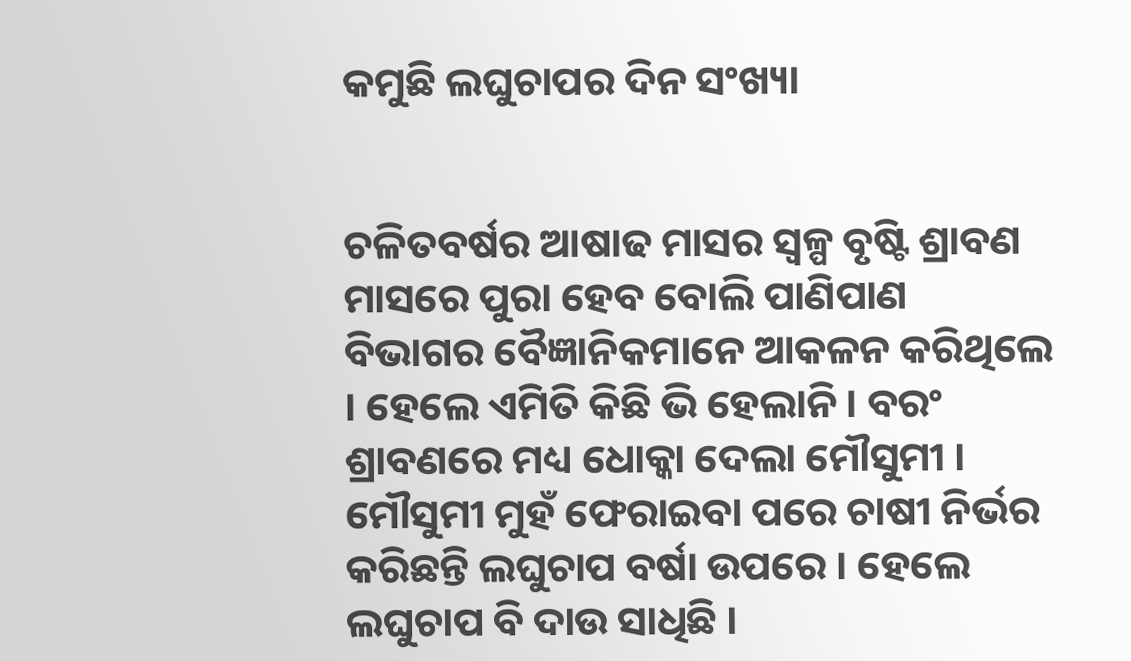କମୁଛି ଲଘୁଚାପର ଦିନ ସଂଖ୍ୟା


ଚଳିତବର୍ଷର ଆଷାଢ ମାସର ସ୍ବଳ୍ପ ବୃଷ୍ଟି ଶ୍ରାବଣ ମାସରେ ପୁରା ହେବ ବୋଲି ପାଣିପାଣ ବିଭାଗର ବୈଜ୍ଞାନିକମାନେ ଆକଳନ କରିଥିଲେ । ହେଲେ ଏମିତି କିଛି ଭି ହେଲାନି । ବରଂ ଶ୍ରାବଣରେ ମଧ୍ୟ ଧୋକ୍କା ଦେଲା ମୌସୁମୀ । ମୌସୁମୀ ମୁହଁ ଫେରାଇବା ପରେ ଚାଷୀ ନିର୍ଭର କରିଛନ୍ତି ଲଘୁଚାପ ବର୍ଷା ଉପରେ । ହେଲେ ଲଘୁଚାପ ବି ଦାଉ ସାଧିଛି ।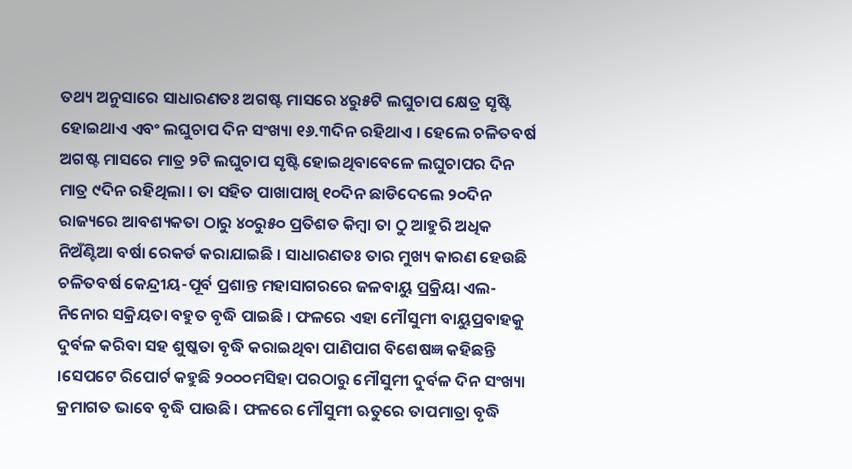ତଥ୍ୟ ଅନୁସାରେ ସାଧାରଣତଃ ଅଗଷ୍ଟ ମାସରେ ୪ରୁ୫ଟି ଲଘୁଚାପ କ୍ଷେତ୍ର ସୃଷ୍ଟି ହୋଇଥାଏ ଏବଂ ଲଘୁଚାପ ଦିନ ସଂଖ୍ୟା ୧୬.୩ଦିନ ରହିଥାଏ । ହେଲେ ଚଳିତବର୍ଷ ଅଗଷ୍ଟ ମାସରେ ମାତ୍ର ୨ଟି ଲଘୁଚାପ ସୃଷ୍ଟି ହୋଇଥିବାବେଳେ ଲଘୁଚାପର ଦିନ ମାତ୍ର ୯ଦିନ ରହିଥିଲା । ତା ସହିତ ପାଖାପାଖି ୧୦ଦିନ ଛାଡିଦେଲେ ୨୦ଦିନ ରାଜ୍ୟରେ ଆବଶ୍ୟକତା ଠାରୁ ୪୦ରୁ୫୦ ପ୍ରତିଶତ କିମ୍ବା ତା ଠୁ ଆହୁରି ଅଧିକ ନିଅଁଣ୍ଟିଆ ବର୍ଷା ରେକର୍ଡ କରାଯାଇଛି । ସାଧାରଣତଃ ତାର ମୁଖ୍ୟ କାରଣ ହେଉଛି ଚଳିତବର୍ଷ କେନ୍ଦ୍ରୀୟ-ପୂର୍ବ ପ୍ରଶାନ୍ତ ମହାସାଗରରେ ଜଳବାୟୁ ପ୍ରକ୍ରିୟା ଏଲ-ନିନୋର ସକ୍ରିୟତା ବହୁତ ବୃଦ୍ଧି ପାଇଛି । ଫଳରେ ଏହା ମୌସୁମୀ ବାୟୁପ୍ରବାହକୁ ଦୁର୍ବଳ କରିବା ସହ ଶୁଷ୍କତା ବୃଦ୍ଧି କରାଇଥିବା ପାଣିପାଗ ବିଶେଷଜ୍ଞ କହିଛନ୍ତି ।ସେପଟେ ରିପୋର୍ଟ କହୁଛି ୨୦୦୦ମସିହା ପରଠାରୁ ମୌସୁମୀ ଦୁର୍ବଳ ଦିନ ସଂଖ୍ୟା କ୍ରମାଗତ ଭାବେ ବୃଦ୍ଧି ପାଉଛି। ଫଳରେ ମୌସୁମୀ ଋତୁରେ ତାପମାତ୍ରା ବୃଦ୍ଧି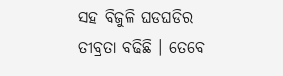ସହ ବିଜୁଳି ଘଡଘଡିର ତୀବ୍ରତା ବଢିଛି । ତେବେ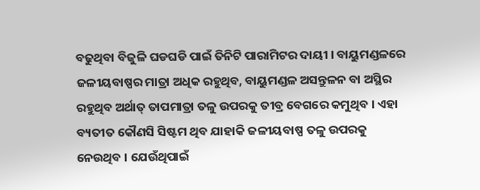ବଢୁଥିବା ବିଜୁଳି ଘଡଘଡି ପାଇଁ ତିନିଟି ପାରାମିଟର ଦାୟୀ । ବାୟୁମଣ୍ଡଳରେ ଜଳୀୟବାଷ୍ପର ମାତ୍ରା ଅଧିକ ରହୁଥିବ, ବାୟୁମଣ୍ଡଳ ଅସନ୍ତୁଳନ ବା ଅସ୍ଥିର ରହୁଥିବ ଅର୍ଥାତ୍ ତାପମାତ୍ରା ତଳୁ ଉପରକୁ ତୀବ୍ର ବେଗରେ କମୁଥିବ । ଏହା ବ୍ୟତୀତ କୌଣସି ସିଷ୍ଟମ ଥିବ ଯାହାକି ଜଳୀୟବାଷ୍ପ ତଳୁ ଉପରକୁ ନେଉଥିବ । ଯେଉଁଥିପାଇଁ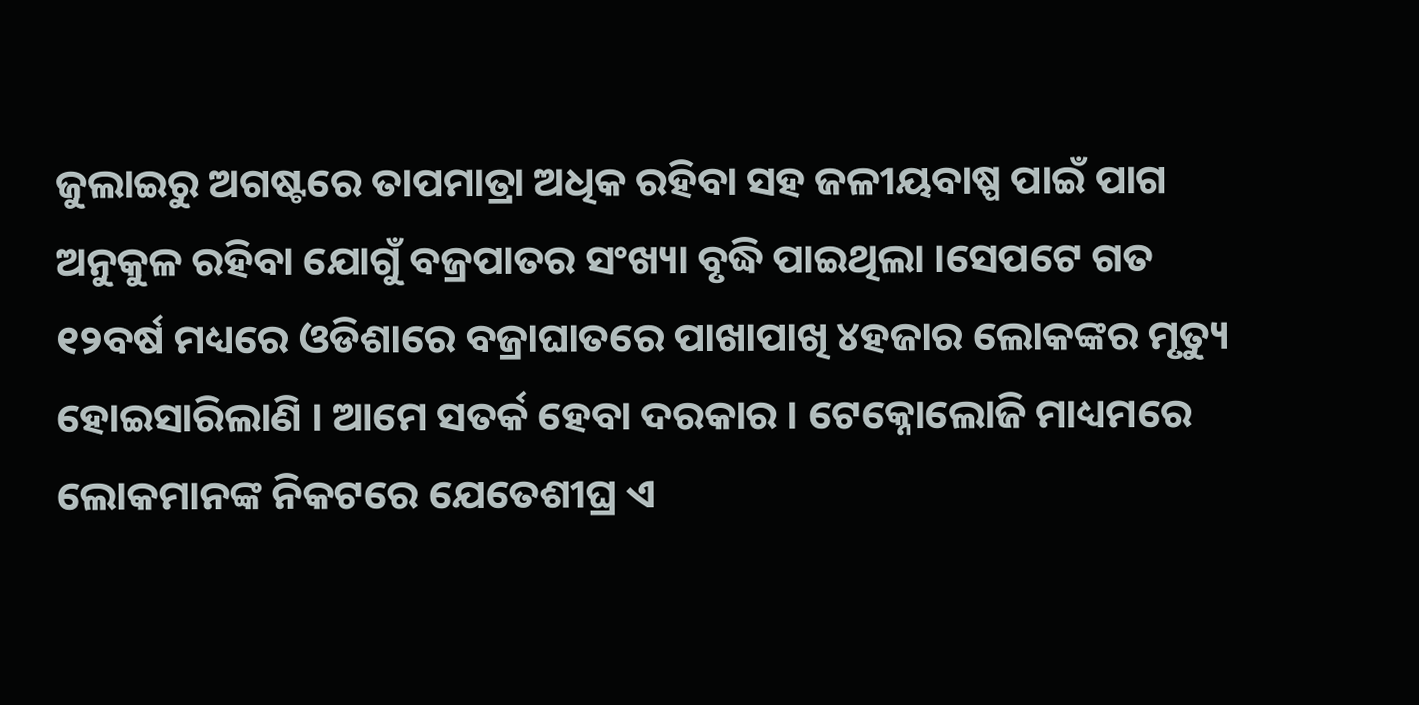ଜୁଲାଇରୁ ଅଗଷ୍ଟରେ ତାପମାତ୍ରା ଅଧିକ ରହିବା ସହ ଜଳୀୟବାଷ୍ପ ପାଇଁ ପାଗ ଅନୁକୁଳ ରହିବା ଯୋଗୁଁ ବଜ୍ରପାତର ସଂଖ୍ୟା ବୃଦ୍ଧି ପାଇଥିଲା ।ସେପଟେ ଗତ ୧୨ବର୍ଷ ମଧ୍ୟରେ ଓଡିଶାରେ ବଜ୍ରାଘାତରେ ପାଖାପାଖି ୪ହଜାର ଲୋକଙ୍କର ମୃତ୍ୟୁ ହୋଇସାରିଲାଣି । ଆମେ ସତର୍କ ହେବା ଦରକାର । ଟେକ୍ନୋଲୋଜି ମାଧ୍ୟମରେ ଲୋକମାନଙ୍କ ନିକଟରେ ଯେତେଶୀଘ୍ର ଏ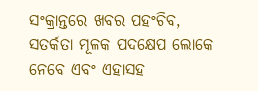ସଂକ୍ରାନ୍ତରେ ଖବର ପହଂଚିବ, ସତର୍କତା ମୂଳକ ପଦକ୍ଷେପ ଲୋକେ ନେବେ ଏବଂ ଏହାସହ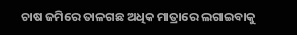ଚାଷ ଜମିରେ ତାଳଗଛ ଅଧିକ ମାତ୍ରାରେ ଲଗାଇବାକୁ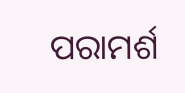ପରାମର୍ଶ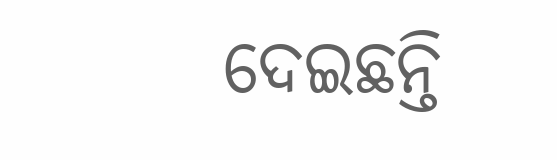ଦେଇଛନ୍ତି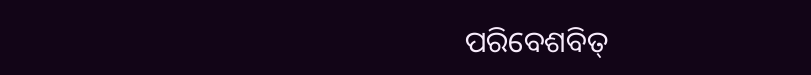ପରିବେଶବିତ୍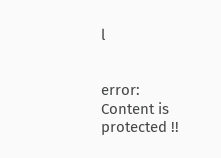l


error: Content is protected !!